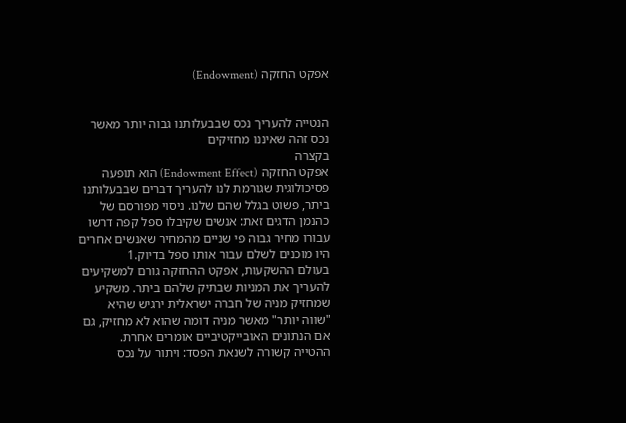אפקט החזקה (Endowment)


הנטייה להעריך נכס שבבעלותנו גבוה יותר מאשר נכס זהה שאיננו מחזיקים
בקצרה
אפקט החזקה (Endowment Effect) הוא תופעה פסיכולוגית שגורמת לנו להעריך דברים שבבעלותנו ביתר, פשוט בגלל שהם שלנו. ניסוי מפורסם של כהנמן הדגים זאת: אנשים שקיבלו ספל קפה דרשו עבורו מחיר גבוה פי שניים מהמחיר שאנשים אחרים היו מוכנים לשלם עבור אותו ספל בדיוק.1
בעולם ההשקעות, אפקט ההחזקה גורם למשקיעים להעריך את המניות שבתיק שלהם ביתר. משקיע שמחזיק מניה של חברה ישראלית ירגיש שהיא "שווה יותר" מאשר מניה דומה שהוא לא מחזיק, גם אם הנתונים האובייקטיביים אומרים אחרת.
ההטייה קשורה לשנאת הפסד: ויתור על נכס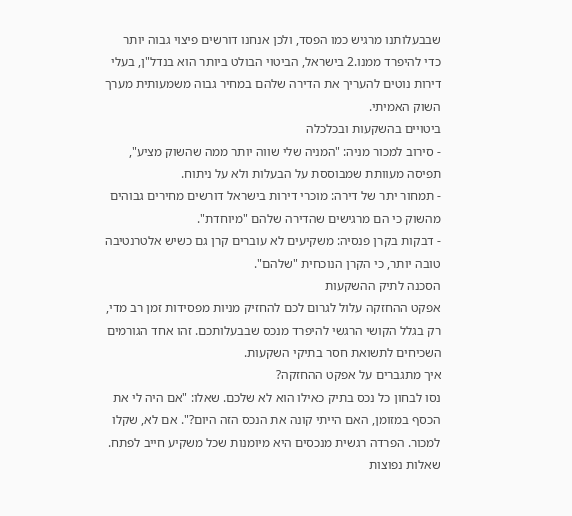שבבעלותנו מרגיש כמו הפסד, ולכן אנחנו דורשים פיצוי גבוה יותר כדי להיפרד ממנו.2 בישראל, הביטוי הבולט ביותר הוא בנדל"ן, בעלי דירות נוטים להעריך את הדירה שלהם במחיר גבוה משמעותית מערך השוק האמיתי.
ביטויים בהשקעות ובכלכלה
- סירוב למכור מניה: "המניה שלי שווה יותר ממה שהשוק מציע", תפיסה מעוותת שמבוססת על הבעלות ולא על ניתוח.
- תמחור יתר של דירה: מוכרי דירות בישראל דורשים מחירים גבוהים מהשוק כי הם מרגישים שהדירה שלהם "מיוחדת".
- דבקות בקרן פנסיה: משקיעים לא עוברים קרן גם כשיש אלטרנטיבה טובה יותר, כי הקרן הנוכחית "שלהם".
הסכנה לתיק ההשקעות
אפקט ההחזקה עלול לגרום לכם להחזיק מניות מפסידות זמן רב מדי, רק בגלל הקושי הרגשי להיפרד מנכס שבבעלותכם. זהו אחד הגורמים השכיחים לתשואת חסר בתיקי השקעות.
איך מתגברים על אפקט ההחזקה?
נסו לבחון כל נכס בתיק כאילו הוא לא שלכם. שאלו: "אם היה לי את הכסף במזומן, האם הייתי קונה את הנכס הזה היום?". אם לא, שקלו למכור. הפרדה רגשית מנכסים היא מיומנות שכל משקיע חייב לפתח.
שאלות נפוצות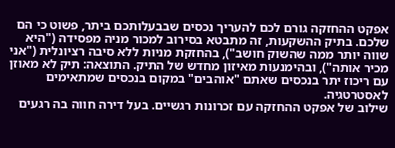אפקט ההחזקה גורם לכם להעריך נכסים שבבעלותכם ביתר, פשוט כי הם שלכם. בתיק ההשקעות, זה מתבטא בסירוב למכור מניה מפסידה ("היא שווה יותר ממה שהשוק חושב"), בהחזקת מניות ללא סיבה רציונלית ("אני מכיר אותה"), ובהימנעות מאיזון מחדש של התיק. התוצאה: תיק לא מאוזן עם ריכוז יתר בנכסים שאתם "אוהבים" במקום בנכסים שמתאימים לאסטרטגיה.
שילוב של אפקט ההחזקה עם זכרונות רגשיים. בעל דירה חווה בה רגעים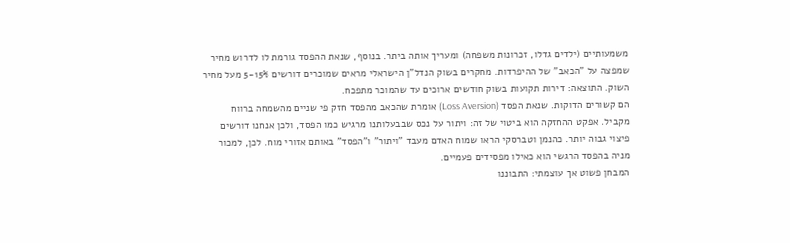משמעותיים (ילדים גדלו, זכרונות משפחה) ומעריך אותה ביתר. בנוסף, שנאת ההפסד גורמת לו לדרוש מחיר שמפצה על "הכאב" של ההיפרדות. מחקרים בשוק הנדל"ן הישראלי מראים שמוכרים דורשים 5-15% מעל מחיר השוק. התוצאה: דירות תקועות בשוק חודשים ארוכים עד שהמוכר מתפכח.
הם קשורים הדוקות. שנאת הפסד (Loss Aversion) אומרת שהכאב מהפסד חזק פי שניים מהשמחה ברווח מקביל. אפקט ההחזקה הוא ביטוי של זה: ויתור על נכס שבבעלותנו מרגיש כמו הפסד, ולכן אנחנו דורשים פיצוי גבוה יותר. כהנמן וטברסקי הראו שמוח האדם מעבד "ויתור" ו"הפסד" באותם אזורי מוח. לכן, למכור מניה בהפסד הרגשי הוא כאילו מפסידים פעמיים.
המבחן פשוט אך עוצמתי: התבוננו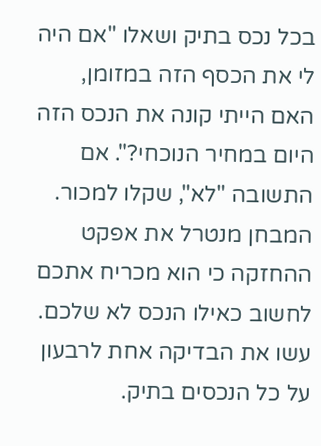בכל נכס בתיק ושאלו "אם היה לי את הכסף הזה במזומן, האם הייתי קונה את הנכס הזה היום במחיר הנוכחי?". אם התשובה "לא", שקלו למכור. המבחן מנטרל את אפקט ההחזקה כי הוא מכריח אתכם לחשוב כאילו הנכס לא שלכם. עשו את הבדיקה אחת לרבעון על כל הנכסים בתיק.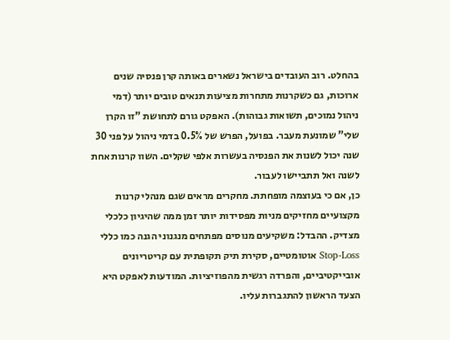בהחלט. רוב העובדים בישראל נשארים באותה קרן פנסיה שנים ארוכות, גם כשקרנות מתחרות מציעות תנאים טובים יותר (דמי ניהול נמוכים, תשואות גבוהות). האפקט גורם לתחושת "זו הקרן שלי" שמונעת מעבר. בפועל, הפרש של 0.5% בדמי ניהול על פני 30 שנה יכול לשנות את הפנסיה בעשרות אלפי שקלים. השוו קרנות אחת לשנה ואל תתביישו לעבור.
כן, אם כי בעוצמה מופחתת. מחקרים מראים שגם מנהלי קרנות מקצועיים מחזיקים מניות מפסידות יותר זמן ממה שהיגיון כלכלי מצדיק. ההבדל: משקיעים מנוסים מפתחים מנגנוני הגנה כמו כללי Stop-Loss אוטומטיים, סקירת תיק תקופתית עם קריטריונים אובייקטיביים, והפרדה רגשית מהפוזיציות. המודעות לאפקט היא הצעד הראשון להתגברות עליו.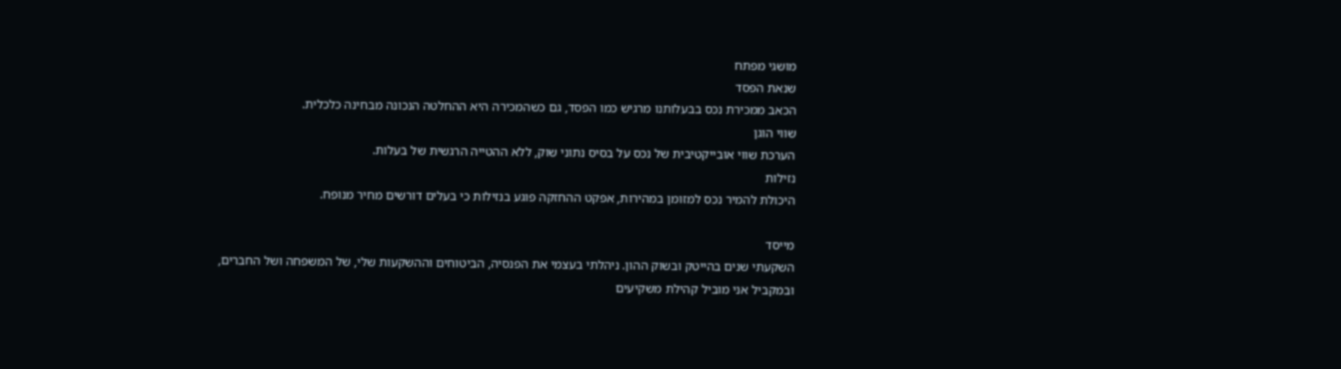מושגי מפתח
שנאת הפסד
הכאב ממכירת נכס בבעלותנו מרגיש כמו הפסד, גם כשהמכירה היא ההחלטה הנכונה מבחינה כלכלית.
שווי הוגן
הערכת שווי אובייקטיבית של נכס על בסיס נתוני שוק, ללא ההטייה הרגשית של בעלות.
נזילות
היכולת להמיר נכס למזומן במהירות, אפקט ההחזקה פוגע בנזילות כי בעלים דורשים מחיר מנופח.

מייסד
השקעתי שנים בהייטק ובשוק ההון. ניהלתי בעצמי את הפנסיה, הביטוחים וההשקעות שלי, של המשפחה ושל החברים, ובמקביל אני מוביל קהילת משקיעים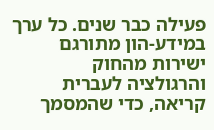פעילה כבר שנים. כל ערך במידע-הון מתורגם ישירות מהחוק והרגולציה לעברית קריאה, כדי שהמסמך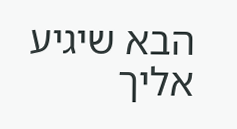הבא שיגיע אליך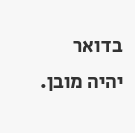בדואר יהיה מובן.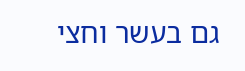גם בעשר וחצי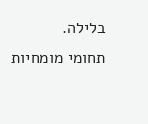בלילה.
תחומי מומחיות